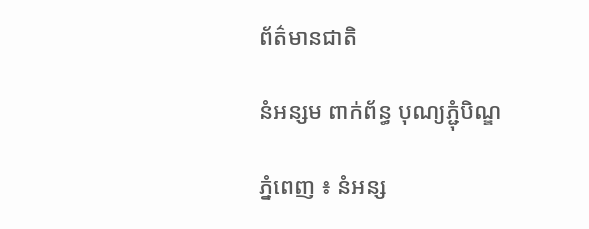ព័ត៌មានជាតិ

នំអន្សម ពាក់ព័ន្ធ បុណ្យភ្ជុំបិណ្ឌ

ភ្នំពេញ ៖ នំអន្ស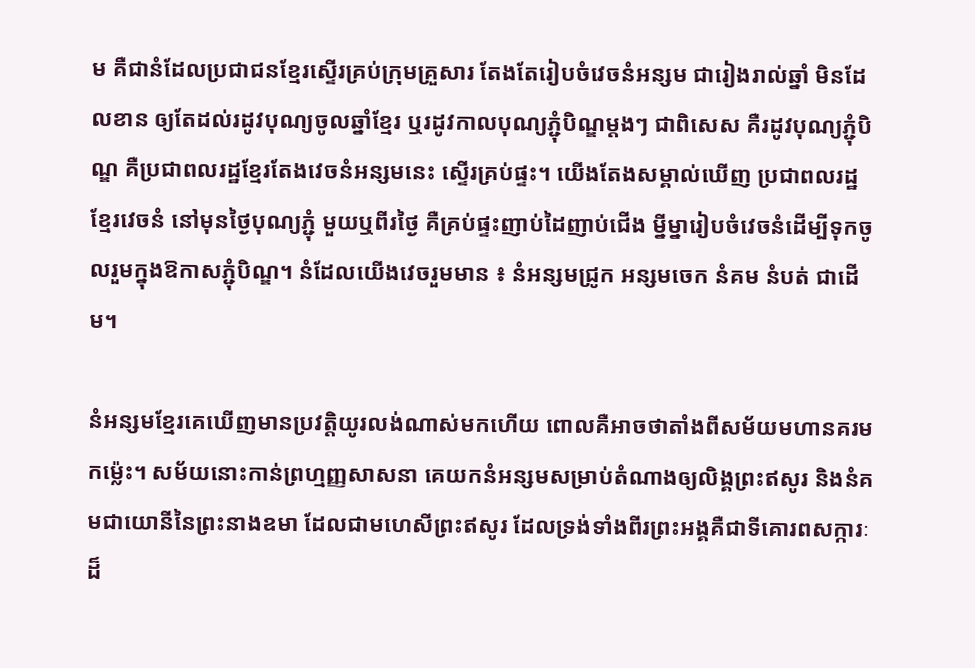ម គឺជានំដែលប្រជាជនខ្មែរស្ទើរគ្រប់ក្រុមគ្រួសារ តែងតែរៀបចំវេចនំអន្សម ជារៀងរាល់ឆ្នាំ មិនដែលខាន ឲ្យតែដល់រដូវបុណ្យចូលឆ្នាំខ្មែរ ឬរដូវកាលបុណ្យភ្ជុំបិណ្ឌម្ដងៗ ជាពិសេស គឺរដូវបុណ្យភ្ជុំបិណ្ឌ គឺប្រជាពលរដ្ឋខ្មែរតែងវេចនំអន្សមនេះ ស្ទើរគ្រប់ផ្ទះ។ យើងតែងសម្គាល់ឃើញ ប្រជាពលរដ្ឋខ្មែរវេចនំ នៅមុនថ្ងៃបុណ្យភ្ជុំ មួយឬពីរថ្ងៃ គឺគ្រប់ផ្ទះញាប់ដៃញាប់ជើង ម្នីម្នារៀបចំវេចនំដើម្បីទុកចូលរួមក្នុងឱកាសភ្ជុំបិណ្ឌ។ នំដែលយើងវេចរួមមាន ៖ នំអន្សមជ្រូក អន្សមចេក នំគម នំបត់ ជាដើម។

នំអន្សមខ្មែរគេឃើញមានប្រវត្តិយូរលង់ណាស់មកហើយ ពោលគឺអាចថាតាំងពីសម័យមហានគរមកម្ល៉េះ។ សម័យនោះកាន់ព្រហ្មញ្ញសាសនា គេយកនំអន្សមសម្រាប់តំណាងឲ្យលិង្គព្រះឥសូរ និងនំគមជាយោនីនៃព្រះនាងឧមា ដែលជាមហេសីព្រះឥសូរ ដែលទ្រង់ទាំងពីរព្រះអង្គគឺជាទីគោរពសក្ការៈដ៏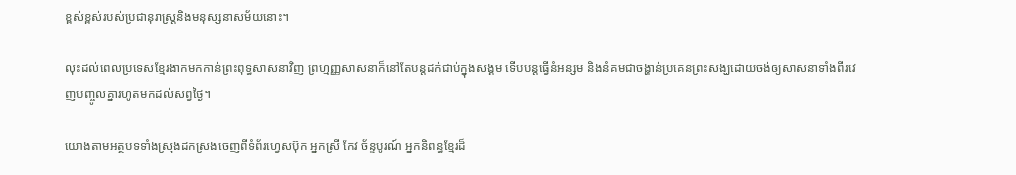ខ្ពស់ខ្ពស់របស់ប្រជានុរាស្ត្រនិងមនុស្សនាសម័យនោះ។

លុះដល់ពេលប្រទេសខ្មែរងាកមកកាន់ព្រះពុទ្ធសាសនាវិញ ព្រហ្មញ្ញសាសនាក៏នៅតែបន្តដក់ជាប់ក្នុងសង្គម ទើបបន្តធ្វើនំអន្សម និងនំគមជាចង្ហាន់ប្រគេនព្រះសង្ឃដោយចង់ឲ្យសាសនាទាំងពីរវេញបញ្ចូលគ្នារហូតមកដល់សព្វថ្ងៃ។

យោងតាមអត្ថបទទាំងស្រុងដកស្រងចេញពីទំព័រហ្វេសប៊ុក អ្នកស្រី កែវ ច័ន្ទបូរណ៍ អ្នកនិពន្ធខ្មែរដ៏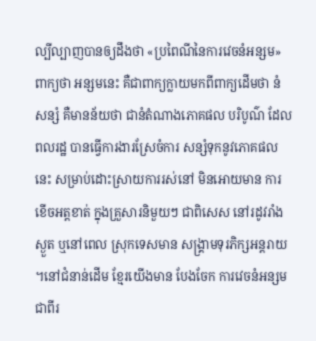ល្បីល្បាញបានឲ្យដឹងថា «ប្រពៃណីនៃការវេចនំអន្សម» ពាក្យថា អន្សមនេះ គឺជាពាក្យក្លាយមកពីពាក្យដើមថា នំសន្សំ គឺមានន័យថា ជានំតំណាងភោគផល បរិបូណ៌ ដែលពលរដ្ឋ បានធ្វើការងារស្រែចំការ សន្សំទុកនូវភោគផលនេះ សម្រាប់ដោះស្រាយការរស់នៅ មិនអោយមាន ការខើចអត្តខាត់ ក្នុងគ្រួសារនិមួយៗ ជាពិសេស នៅរដូវរាំងស្ងួត ឬនៅពេល ស្រុកទេសមាន សង្គ្រាមទុរភិក្សអន្តរាយ ។នៅជំនាន់ដើម ខ្មែរយើងមាន បែងចែក ការវេចនំអន្សមជាពីរ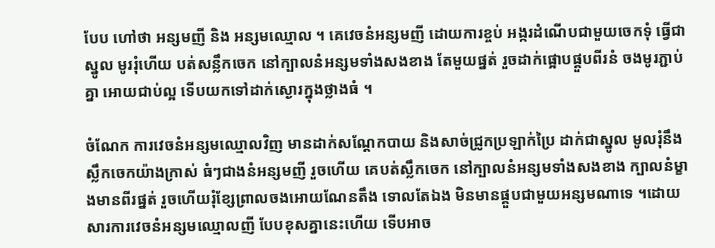បែប ហៅថា អន្សមញី និង អន្សមឈ្មោល ។ គេវេចនំអន្សមញី ដោយការខ្ចប់ អង្ករដំណើបជាមួយចេកទុំ ធ្វើជាស្នូល មូររុំហើយ បត់សន្លឹកចេក នៅក្បាលនំអន្សមទាំងសងខាង តែមួយផ្នត់ រួចដាក់ផ្អោបផ្គួបពីរនំ ចងមូរភ្ជាប់គ្នា អោយជាប់ល្អ ទើបយកទៅដាក់ស្ងោរក្នុងថ្លាងធំ ។

ចំណែក ការវេចនំអន្សមឈ្មោលវិញ មានដាក់សណ្តែកបាយ និងសាច់ជ្រូកប្រឡាក់ប្រៃ ដាក់ជាស្នូល មូលរុំនឹងស្លឹកចេកយ៉ាងក្រាស់ ធំៗជាងនំអន្សមញី រួចហើយ គេបត់ស្លឹកចេក នៅក្បាលនំអន្សមទាំងសងខាង ក្បាលនំម្ខាងមានពីរផ្នត់ រួចហើយរុំខ្សែព្រាលចងអោយណែនតឹង ទោលតែឯង មិនមានផ្គួបជាមួយអន្សមណាទេ ។ដោយសារការវេចនំអន្សមឈ្មោលញី បែបខុសគ្នានេះហើយ ទើបអាច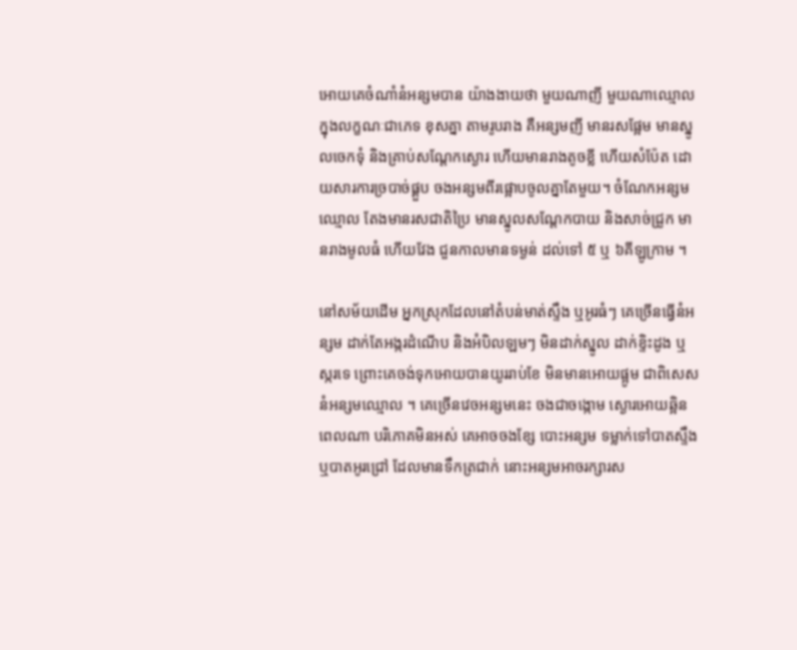អោយគេចំណាំនំអន្សមបាន យ៉ាងងាយថា មួយណាញី មួយណាឈ្មោល ក្នុងលក្ខណៈជាភេទ ខុសគ្នា តាមរូបរាង គឺអន្សមញី មានរសផ្អែម មានស្នូលចេកទុំ និងគ្រាប់សណ្តែកស្ងោរ ហើយមានរាងតូចខ្លី ហើយសំប៉ែត ដោយសារការច្របាច់ផ្គួប ចងអន្សមពីរផ្អោបចូលគ្នាតែមួយ។ ចំណែកអន្សមឈ្មោល តែងមានរសជាតិប្រៃ មានស្នូលសណ្តែកបាយ និងសាច់ជ្រូក មានរាងមូលធំ ហើយវែង ជួនកាលមានទម្ងន់ ដល់ទៅ ៥ ឬ ៦គីឡូក្រាម ។

នៅសម័យដើម អ្នកស្រុកដែលនៅតំបន់មាត់ស្ទឹង ឬអូរធំៗ គេច្រើនធ្វើនំអន្សម ដាក់តែអង្ករដំណើប និងអំបិលឡមៗ មិនដាក់ស្នូល ដាក់ខ្ទិះដូង ឬស្ករទេ ព្រោះគេចង់ទុកអោយបានយូររាប់ខែ មិនមានអោយផ្អូម ជាពិសេស នំអន្សមឈ្មោល ។ គេច្រើនវេចអន្សមនេះ ចងជាចង្កោម ស្ងោរអោយឆ្អិន ពេលណា បរិភោគមិនអស់ គេអាចចងខ្សែ បោះអន្សម ទម្លាក់ទៅបាតស្ទឹង ឬបាតអូរជ្រៅ ដែលមានទឹកត្រជាក់ នោះអន្សមអាចរក្សារស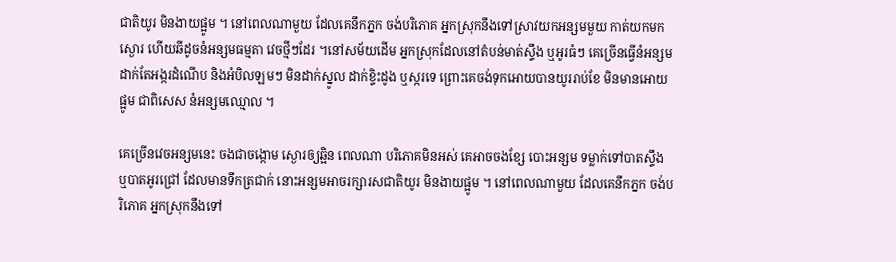ជាតិយូរ មិនងាយផ្អូម ។ នៅពេលណាមួយ ដែលគេនឹកភ្នក ចង់បរិភោគ អ្នកស្រុកនឹងទៅស្រាវយកអន្សមមួយ កាត់យកមកស្ងោរ ហើយឆីដូចនំអន្សមធម្មតា វេចថ្មីៗដែរ ។នៅសម័យដើម អ្នកស្រុកដែលនៅតំបន់មាត់ស្ទឹង ឬអូរធំៗ គេច្រើនធ្វើនំអន្សម ដាក់តែអង្ករដំណើប និងអំបិលឡមៗ មិនដាក់ស្នូល ដាក់ខ្ទិះដូង ឬស្ករទេ ព្រោះគេចង់ទុកអោយបានយូររាប់ខែ មិនមានអោយផ្អូម ជាពិសេស នំអន្សមឈ្មោល ។

គេច្រើនវេចអន្សមនេះ ចងជាចង្កោម ស្ងោរឲ្យឆ្អិន ពេលណា បរិភោគមិនអស់ គេអាចចងខ្សែ បោះអន្សម ទម្លាក់ទៅបាតស្ទឹង ឬបាតអូរជ្រៅ ដែលមានទឹកត្រជាក់ នោះអន្សមអាចរក្សារសជាតិយូរ មិនងាយផ្អូម ។ នៅពេលណាមួយ ដែលគេនឹកភ្នក ចង់បរិភោគ អ្នកស្រុកនឹងទៅ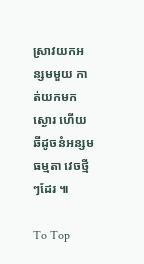ស្រាវយកអន្សមមួយ កាត់យកមកស្ងោរ ហើយឆីដូចនំអន្សមធម្មតា វេចថ្មីៗដែរ ៕

To Top